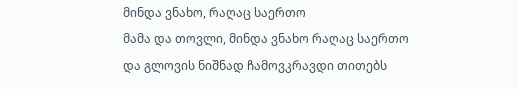მინდა ვნახო, რაღაც საერთო
მამა და თოვლი, მინდა ვნახო რაღაც საერთო
და გლოვის ნიშნად ჩამოვკრავდი თითებს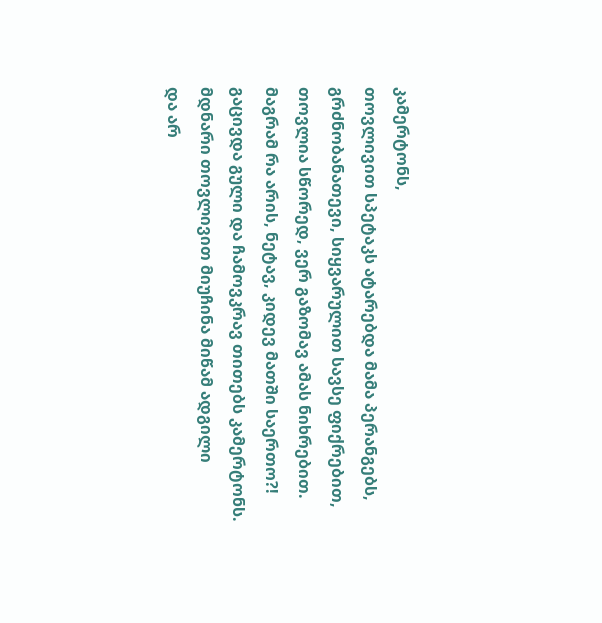კამერტონს,
თოვლივით სპეტაკს ატარებდა მამა პერანგებს,
გრძნობანათევი, სიყვარულით სავსე ფიქრებით,
თოვლია სწორედ, ვერ გაზომავ ამას ნიხრებით.
მაგრამ რა არის, ნეტავ, კიდევ მათში საერთო?!
გაცივდა გული და ჩამოვკრავ თითებს კამერტონს.
მდნარი თოვლივით მიუჩინა მიწამ ადგილი
და არ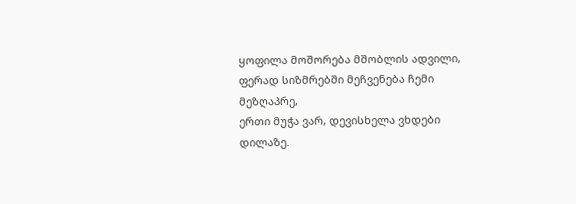ყოფილა მოშორება მშობლის ადვილი,
ფერად სიზმრებში მეჩვენება ჩემი მეზღაპრე,
ერთი მუჭა ვარ, დევისხელა ვხდები დილაზე.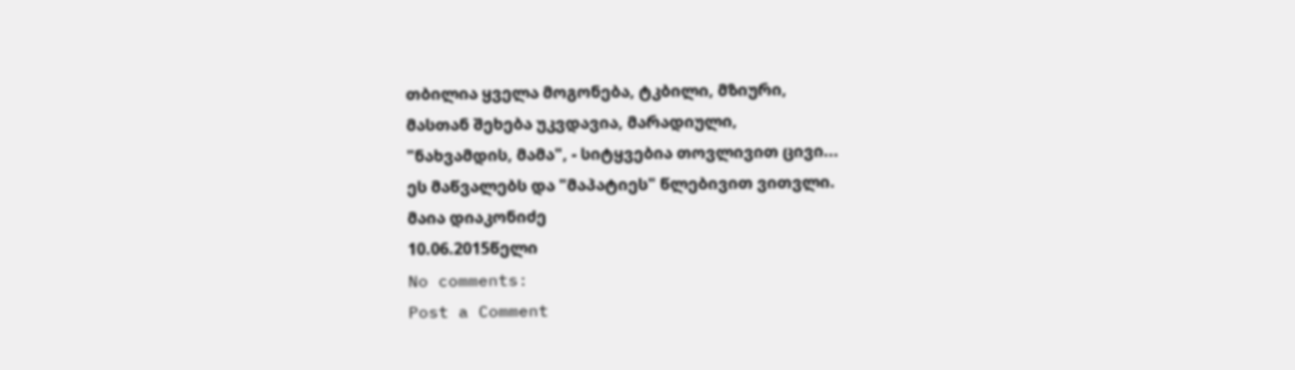თბილია ყველა მოგონება, ტკბილი, მზიური,
მასთან შეხება უკვდავია, მარადიული,
"ნახვამდის, მამა", - სიტყვებია თოვლივით ცივი...
ეს მაწვალებს და "მაპატიეს" წლებივით ვითვლი.
მაია დიაკონიძე
10.06.2015წელი
No comments:
Post a Comment